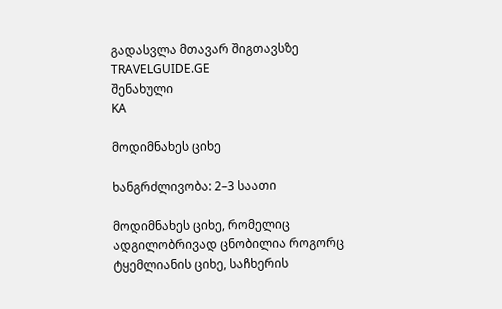გადასვლა მთავარ შიგთავსზე
TRAVELGUIDE.GE
შენახული
KA

მოდიმნახეს ციხე

ხანგრძლივობა: 2–3 საათი

მოდიმნახეს ციხე, რომელიც ადგილობრივად ცნობილია როგორც ტყემლიანის ციხე, საჩხერის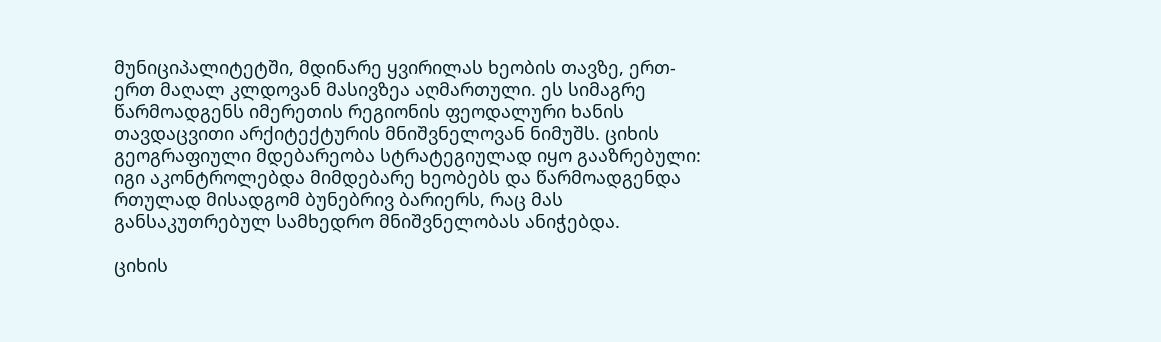მუნიციპალიტეტში, მდინარე ყვირილას ხეობის თავზე, ერთ-ერთ მაღალ კლდოვან მასივზეა აღმართული. ეს სიმაგრე წარმოადგენს იმერეთის რეგიონის ფეოდალური ხანის თავდაცვითი არქიტექტურის მნიშვნელოვან ნიმუშს. ციხის გეოგრაფიული მდებარეობა სტრატეგიულად იყო გააზრებული: იგი აკონტროლებდა მიმდებარე ხეობებს და წარმოადგენდა რთულად მისადგომ ბუნებრივ ბარიერს, რაც მას განსაკუთრებულ სამხედრო მნიშვნელობას ანიჭებდა.

ციხის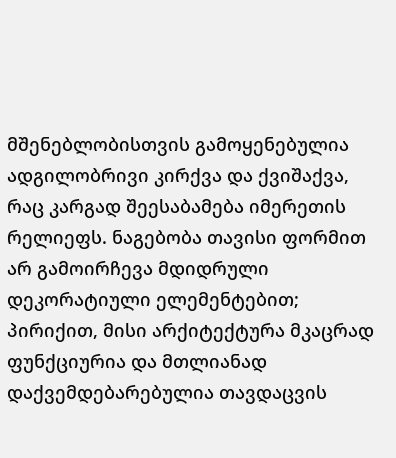მშენებლობისთვის გამოყენებულია ადგილობრივი კირქვა და ქვიშაქვა, რაც კარგად შეესაბამება იმერეთის რელიეფს. ნაგებობა თავისი ფორმით არ გამოირჩევა მდიდრული დეკორატიული ელემენტებით; პირიქით, მისი არქიტექტურა მკაცრად ფუნქციურია და მთლიანად დაქვემდებარებულია თავდაცვის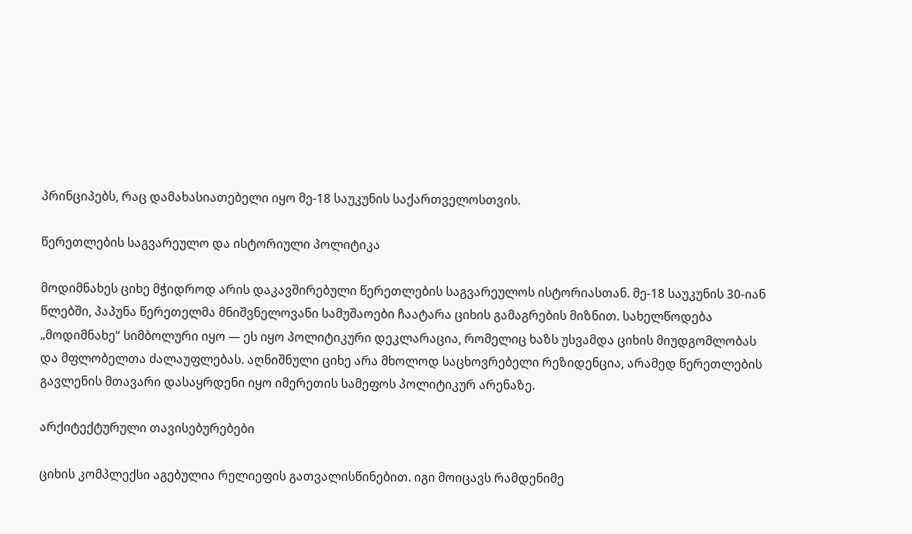პრინციპებს, რაც დამახასიათებელი იყო მე-18 საუკუნის საქართველოსთვის.

წერეთლების საგვარეულო და ისტორიული პოლიტიკა

მოდიმნახეს ციხე მჭიდროდ არის დაკავშირებული წერეთლების საგვარეულოს ისტორიასთან. მე-18 საუკუნის 30-იან წლებში, პაპუნა წერეთელმა მნიშვნელოვანი სამუშაოები ჩაატარა ციხის გამაგრების მიზნით. სახელწოდება „მოდიმნახე“ სიმბოლური იყო — ეს იყო პოლიტიკური დეკლარაცია, რომელიც ხაზს უსვამდა ციხის მიუდგომლობას და მფლობელთა ძალაუფლებას. აღნიშნული ციხე არა მხოლოდ საცხოვრებელი რეზიდენცია, არამედ წერეთლების გავლენის მთავარი დასაყრდენი იყო იმერეთის სამეფოს პოლიტიკურ არენაზე.

არქიტექტურული თავისებურებები

ციხის კომპლექსი აგებულია რელიეფის გათვალისწინებით. იგი მოიცავს რამდენიმე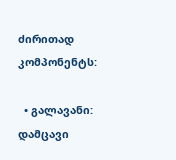ძირითად კომპონენტს:

  • გალავანი: დამცავი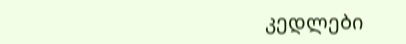კედლები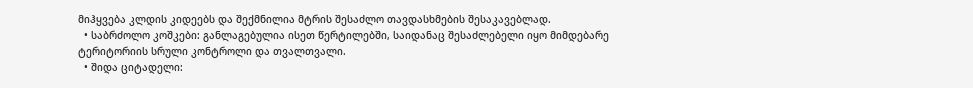მიჰყვება კლდის კიდეებს და შექმნილია მტრის შესაძლო თავდასხმების შესაკავებლად.
  • საბრძოლო კოშკები: განლაგებულია ისეთ წერტილებში, საიდანაც შესაძლებელი იყო მიმდებარე ტერიტორიის სრული კონტროლი და თვალთვალი.
  • შიდა ციტადელი: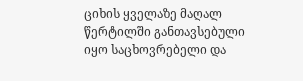ციხის ყველაზე მაღალ წერტილში განთავსებული იყო საცხოვრებელი და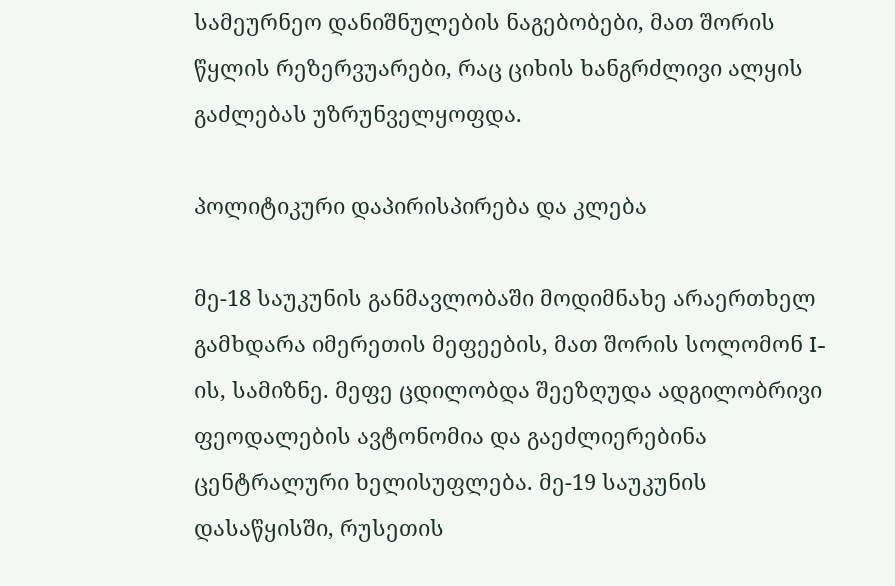სამეურნეო დანიშნულების ნაგებობები, მათ შორის წყლის რეზერვუარები, რაც ციხის ხანგრძლივი ალყის გაძლებას უზრუნველყოფდა.

პოლიტიკური დაპირისპირება და კლება

მე-18 საუკუნის განმავლობაში მოდიმნახე არაერთხელ გამხდარა იმერეთის მეფეების, მათ შორის სოლომონ I-ის, სამიზნე. მეფე ცდილობდა შეეზღუდა ადგილობრივი ფეოდალების ავტონომია და გაეძლიერებინა ცენტრალური ხელისუფლება. მე-19 საუკუნის დასაწყისში, რუსეთის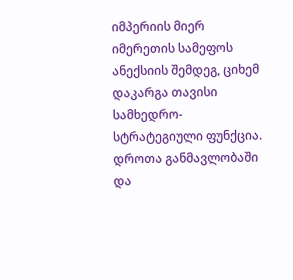იმპერიის მიერ იმერეთის სამეფოს ანექსიის შემდეგ, ციხემ დაკარგა თავისი სამხედრო-სტრატეგიული ფუნქცია. დროთა განმავლობაში და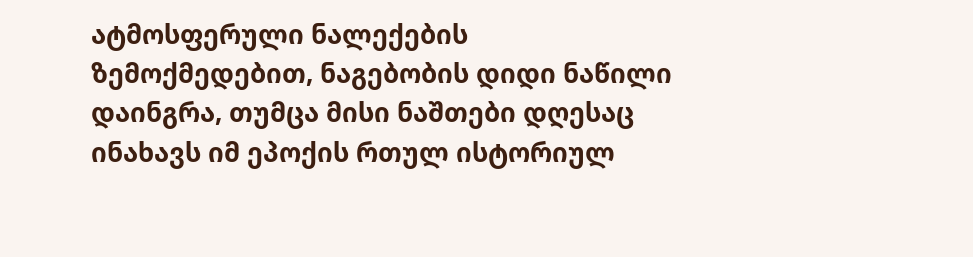ატმოსფერული ნალექების ზემოქმედებით, ნაგებობის დიდი ნაწილი დაინგრა, თუმცა მისი ნაშთები დღესაც ინახავს იმ ეპოქის რთულ ისტორიულ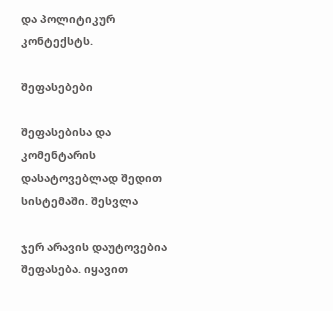და პოლიტიკურ კონტექსტს.

შეფასებები

შეფასებისა და კომენტარის დასატოვებლად შედით სისტემაში. შესვლა

ჯერ არავის დაუტოვებია შეფასება. იყავით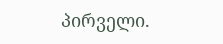პირველი.